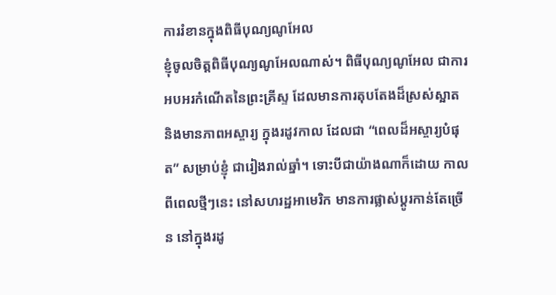ការរំខានក្នុងពិធីបុណ្យណូអែល
ខ្ញុំចូលចិត្តពិធីបុណ្យណូអែលណាស់។ ពិធីបុណ្យណូអែល ជាការអបអរកំណើតនៃព្រះគ្រីស្ទ ដែលមានការតុបតែងដ៏ស្រស់ស្អាត និងមានភាពអស្ចារ្យ ក្នុងរដូវកាល ដែលជា “ពេលដ៏អស្ចារ្យបំផុត” សម្រាប់ខ្ញុំ ជារៀងរាល់ឆ្នាំ។ ទោះបីជាយ៉ាងណាក៏ដោយ កាលពីពេលថ្មីៗនេះ នៅសហរដ្ឋអាមេរិក មានការផ្លាស់ប្តូរកាន់តែច្រើន នៅក្នុងរដូ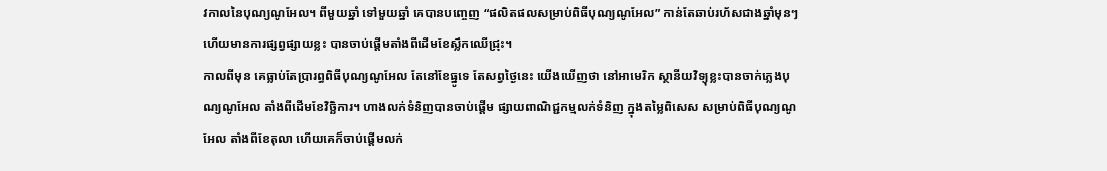វកាលនៃបុណ្យណូអែល។ ពីមួយឆ្នាំ ទៅមួយឆ្នាំ គេបានបញ្ចេញ “ផលិតផលសម្រាប់ពិធីបុណ្យណូអែល” កាន់តែឆាប់រហ័សជាងឆ្នាំមុនៗ ហើយមានការផ្សព្វផ្សាយខ្លះ បានចាប់ផ្តើមតាំងពីដើមខែស្លឹកឈើជ្រុះ។
កាលពីមុន គេធ្លាប់តែប្រារព្ធពិធីបុណ្យណូអែល តែនៅខែធ្នូទេ តែសព្វថ្ងៃនេះ យើងឃើញថា នៅអាមេរិក ស្ថានីយវិទ្យុខ្លះបានចាក់ភ្លេងបុណ្យណូអែល តាំងពីដើមខែវិច្ឆិការ។ ហាងលក់ទំនិញបានចាប់ផ្តើម ផ្សាយពាណិជ្ជកម្មលក់ទំនិញ ក្នុងតម្លៃពិសេស សម្រាប់ពិធីបុណ្យណូអែល តាំងពីខែតុលា ហើយគេក៏ចាប់ផ្តើមលក់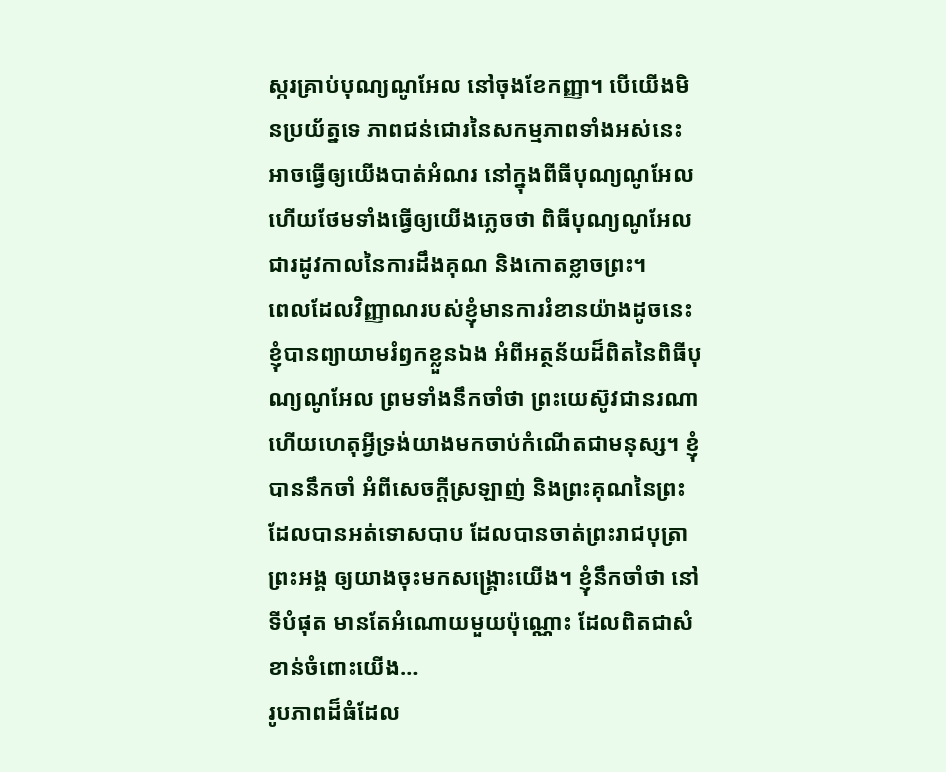ស្ករគ្រាប់បុណ្យណូអែល នៅចុងខែកញ្ញា។ បើយើងមិនប្រយ័ត្នទេ ភាពជន់ជោរនៃសកម្មភាពទាំងអស់នេះ អាចធ្វើឲ្យយើងបាត់អំណរ នៅក្នុងពីធីបុណ្យណូអែល ហើយថែមទាំងធ្វើឲ្យយើងភ្លេចថា ពិធីបុណ្យណូអែល ជារដូវកាលនៃការដឹងគុណ និងកោតខ្លាចព្រះ។
ពេលដែលវិញ្ញាណរបស់ខ្ញុំមានការរំខានយ៉ាងដូចនេះ ខ្ញុំបានព្យាយាមរំឭកខ្លួនឯង អំពីអត្ថន័យដ៏ពិតនៃពិធីបុណ្យណូអែល ព្រមទាំងនឹកចាំថា ព្រះយេស៊ូវជានរណា ហើយហេតុអ្វីទ្រង់យាងមកចាប់កំណើតជាមនុស្ស។ ខ្ញុំបាននឹកចាំ អំពីសេចក្តីស្រឡាញ់ និងព្រះគុណនៃព្រះដែលបានអត់ទោសបាប ដែលបានចាត់ព្រះរាជបុត្រាព្រះអង្គ ឲ្យយាងចុះមកសង្រ្គោះយើង។ ខ្ញុំនឹកចាំថា នៅទីបំផុត មានតែអំណោយមួយប៉ុណ្ណោះ ដែលពិតជាសំខាន់ចំពោះយើង…
រូបភាពដ៏ធំដែល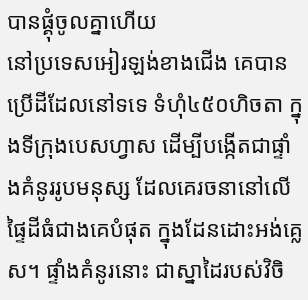បានផ្គុំចូលគ្នាហើយ
នៅប្រទេសអៀរឡង់ខាងជើង គេបានប្រើដីដែលនៅទទេ ទំហុំ៤៥០ហិចតា ក្នុងទីក្រុងបេសហ្វាស ដើម្បីបង្កើតជាផ្ទាំងគំនូររូបមនុស្ស ដែលគេរចនានៅលើផ្ទៃដីធំជាងគេបំផុត ក្នុងដែនដោះអង់គ្លេស។ ផ្ទាំងគំនូរនោះ ជាស្នាដៃរបស់វិចិ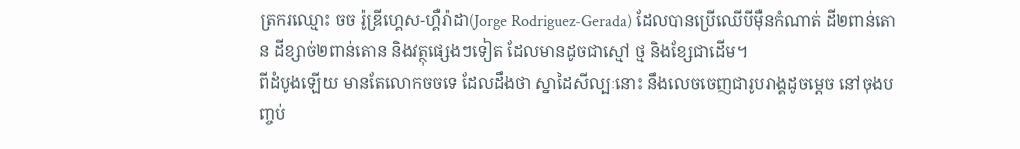ត្រករឈ្មោះ ចច រ៉ូឌ្រីហ្គេស-ហ្គឺរ៉ាដា(Jorge Rodriguez-Gerada) ដែលបានប្រើឈើបីម៉ឺនកំណាត់ ដី២ពាន់តោន ដីខ្សាច់២ពាន់តោន និងវត្ថុផ្សេងៗទៀត ដែលមានដូចជាស្មៅ ថ្ម និងខ្សែជាដើម។
ពីដំបូងឡើយ មានតែលោកចចទេ ដែលដឹងថា ស្នាដៃសីល្បៈនោះ នឹងលេចចេញជារូបរាង្គដូចម្តេច នៅចុងបញ្ចប់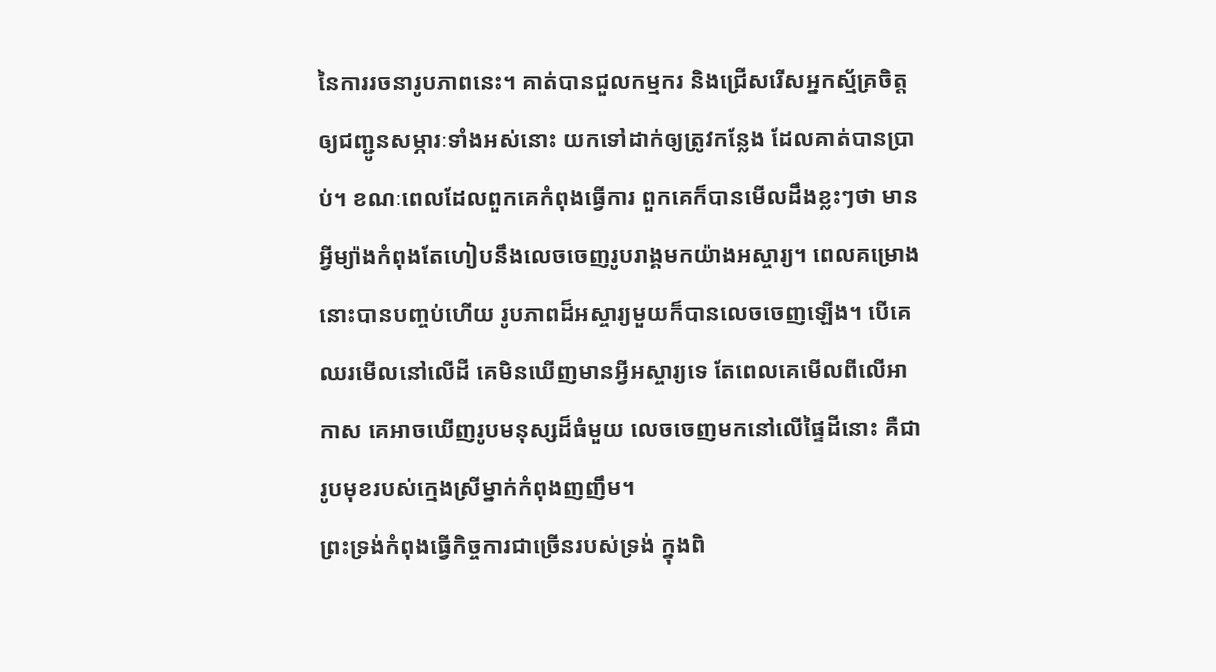នៃការរចនារូបភាពនេះ។ គាត់បានជួលកម្មករ និងជ្រើសរើសអ្នកស្ម័គ្រចិត្ត ឲ្យជញ្ជូនសម្ភារៈទាំងអស់នោះ យកទៅដាក់ឲ្យត្រូវកន្លែង ដែលគាត់បានប្រាប់។ ខណៈពេលដែលពួកគេកំពុងធ្វើការ ពួកគេក៏បានមើលដឹងខ្លះៗថា មានអ្វីម្យ៉ាងកំពុងតែហៀបនឹងលេចចេញរូបរាង្គមកយ៉ាងអស្ចារ្យ។ ពេលគម្រោងនោះបានបញ្ចប់ហើយ រូបភាពដ៏អស្ចារ្យមួយក៏បានលេចចេញឡើង។ បើគេឈរមើលនៅលើដី គេមិនឃើញមានអ្វីអស្ចារ្យទេ តែពេលគេមើលពីលើអាកាស គេអាចឃើញរូបមនុស្សដ៏ធំមួយ លេចចេញមកនៅលើផ្ទៃដីនោះ គឺជារូបមុខរបស់ក្មេងស្រីម្នាក់កំពុងញញឹម។
ព្រះទ្រង់កំពុងធ្វើកិច្ចការជាច្រើនរបស់ទ្រង់ ក្នុងពិ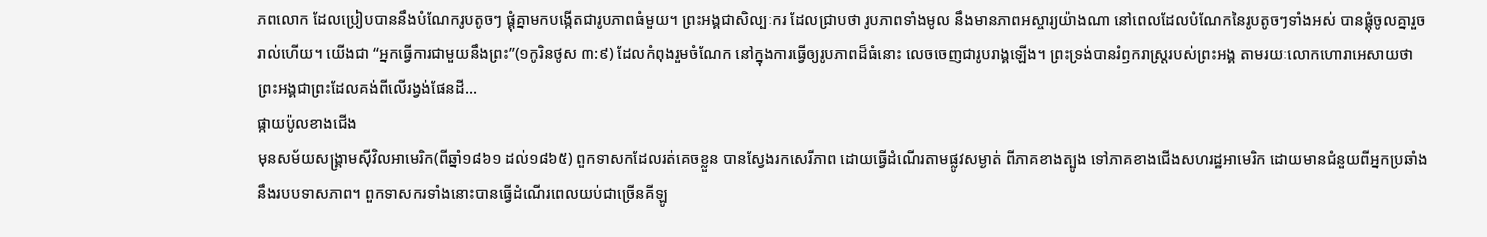ភពលោក ដែលប្រៀបបាននឹងបំណែករូបតូចៗ ផ្គុំគ្នាមកបង្កើតជារូបភាពធំមួយ។ ព្រះអង្គជាសិល្បៈករ ដែលជ្រាបថា រូបភាពទាំងមូល នឹងមានភាពអស្ចារ្យយ៉ាងណា នៅពេលដែលបំណែកនៃរូបតូចៗទាំងអស់ បានផ្គុំចូលគ្នារួចរាល់ហើយ។ យើងជា “អ្នកធ្វើការជាមួយនឹងព្រះ”(១កូរិនថូស ៣:៩) ដែលកំពុងរួមចំណែក នៅក្នុងការធ្វើឲ្យរូបភាពដ៏ធំនោះ លេចចេញជារូបរាង្គឡើង។ ព្រះទ្រង់បានរំឭករាស្រ្តរបស់ព្រះអង្គ តាមរយៈលោកហោរាអេសាយថា ព្រះអង្គជាព្រះដែលគង់ពីលើរង្វង់ផែនដី…
ផ្កាយប៉ូលខាងជើង
មុនសម័យសង្រ្គាមស៊ីវិលអាមេរិក(ពីឆ្នាំ១៨៦១ ដល់១៨៦៥) ពួកទាសកដែលរត់គេចខ្លួន បានស្វែងរកសេរីភាព ដោយធ្វើដំណើរតាមផ្លូវសម្ងាត់ ពីភាគខាងត្បូង ទៅភាគខាងជើងសហរដ្ឋអាមេរិក ដោយមានជំនួយពីអ្នកប្រឆាំងនឹងរបបទាសភាព។ ពួកទាសករទាំងនោះបានធ្វើដំណើរពេលយប់ជាច្រើនគីឡូ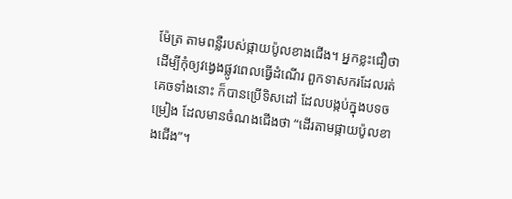ម៉ែត្រ តាមពន្លឺរបស់ផ្កាយប៉ូលខាងជើង។ អ្នកខ្លះជឿថា ដើម្បីកុំឲ្យវង្វេងផ្លូវពេលធ្វើដំណើរ ពួកទាសករដែលរត់គេចទាំងនោះ ក៏បានប្រើទិសដៅ ដែលបង្កប់ក្នុងបទចម្រៀង ដែលមានចំណងជើងថា “ដើរតាមផ្កាយប៉ូលខាងជើង”។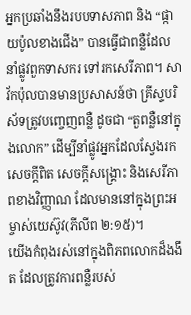អ្នកប្រឆាំងនឹងរបបទាសភាព និង “ផ្កាយប៉ូលខាងជើង” បានធ្វើជាពន្លឺដែលនាំផ្លូវពួកទាសករ ទៅរកសេរីភាព។ សាវ័កប៉ុលបានមានប្រសាសន៍ថា គ្រីស្ទបរិស័ទត្រូវបញ្ចេញពន្លឺ ដូចជា “តួពន្លឺនៅក្នុងលោក” ដើម្បីនាំផ្លូវអ្នកដែលស្វែងរកសេចក្តីពិត សេចក្តីសង្រ្គោះ និងសេរីភាពខាងវិញ្ញាណ ដែលមាននៅក្នុងព្រះអម្ចាស់យេស៊ូវ(ភីលីព ២:១៥)។
យើងកំពុងរស់នៅក្នុងពិភពលោកដ៏ងងឹត ដែលត្រូវការពន្លឺរបស់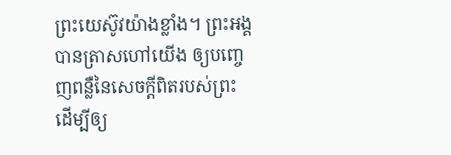ព្រះយេស៊ូវយ៉ាងខ្លាំង។ ព្រះអង្គបានត្រាសហៅយើង ឲ្យបញ្ចេញពន្លឺនៃសេចក្តីពិតរបស់ព្រះ ដើម្បីឲ្យ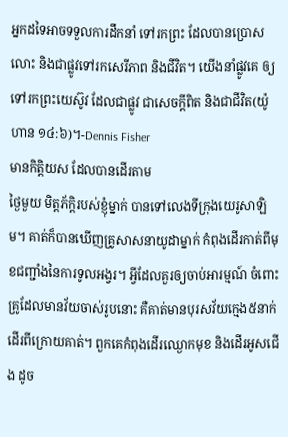អ្នកដទៃអាចទទួលការដឹកនាំ ទៅរកព្រះ ដែលបានប្រោសលោះ និងជាផ្លូវទៅរកសេរីភាព និងជីវិត។ យើងនាំផ្លូវគេ ឲ្យទៅរកព្រះយេស៊ូវ ដែលជាផ្លូវ ជាសេចក្តីពិត និងជាជីវិត(យ៉ូហាន ១៤:៦)។-Dennis Fisher
មានកិត្តិយស ដែលបានដើរតាម
ថ្ងៃមួយ មិត្តភ័ក្តិរបស់ខ្ញុំម្នាក់ បានទៅលេងទីក្រុងយេរូសាឡិម។ គាត់ក៏បានឃើញគ្រូសាសនាយូដាម្នាក់ កំពុងដើរកាត់ពីមុខជញ្ជាំងនៃការទូលអង្វរ។ អ្វីដែលគួរឲ្យចាប់អារម្មណ៍ ចំពោះគ្រូដែលមានវ័យចាស់រូបនោះ គឺគាត់មានបុរសវ័យក្មេង៥នាក់ ដើរពីក្រោយគាត់។ ពួកគេកំពុងដើរឈ្ងោកមុខ និងដើរអូសជើង ដូច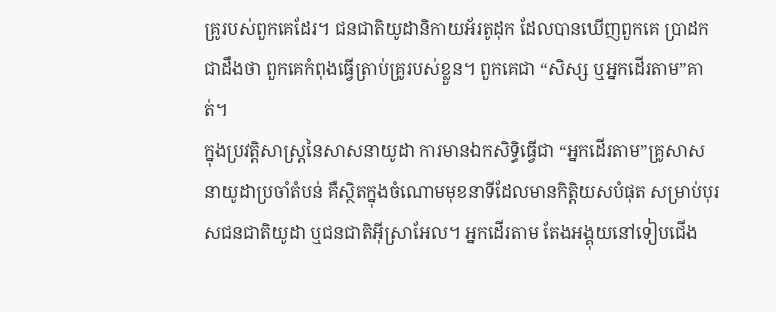គ្រូរបស់ពួកគេដែរ។ ជនជាតិយូដានិកាយអ័រតូដុក ដែលបានឃើញពួកគេ ប្រាដកជាដឹងថា ពួកគេកំពុងធ្វើត្រាប់គ្រូរបស់ខ្លួន។ ពួកគេជា “សិស្ស ឬអ្នកដើរតាម”គាត់។
ក្នុងប្រវត្តិសាស្រ្តនៃសាសនាយូដា ការមានឯកសិទ្ធិធ្វើជា “អ្នកដើរតាម”គ្រូសាសនាយូដាប្រចាំតំបន់ គឺស្ថិតក្នុងចំណោមមុខនាទីដែលមានកិត្តិយសបំផុត សម្រាប់បុរសជនជាតិយូដា ឬជនជាតិអ៊ីស្រាអែល។ អ្នកដើរតាម តែងអង្គុយនៅទៀបជើង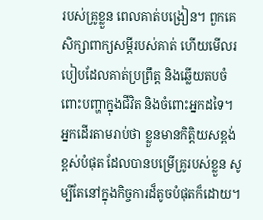របស់គ្រូខ្លួន ពេលគាត់បង្រៀន។ ពួកគេសិក្សាពាក្យសម្តីរបស់គាត់ ហើយមើលរបៀបដែលគាត់ប្រព្រឹត្ត និងឆ្លើយតបចំពោះបញ្ហាក្នុងជីវិត និងចំពោះអ្នកដទៃ។ អ្នកដើរតាមរាប់ថា ខ្លួនមានកិត្តិយសខ្ពង់ខ្ពស់បំផុត ដែលបានបម្រើគ្រូរបស់ខ្លួន សូម្បីតែនៅក្នុងកិច្ចការដ៏តូចបំផុតក៏ដោយ។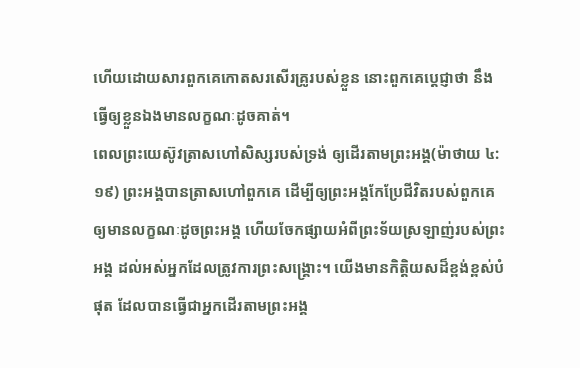ហើយដោយសារពួកគេកោតសរសើរគ្រូរបស់ខ្លួន នោះពួកគេប្តេជ្ញាថា នឹងធ្វើឲ្យខ្លួនឯងមានលក្ខណៈដូចគាត់។
ពេលព្រះយេស៊ូវត្រាសហៅសិស្សរបស់ទ្រង់ ឲ្យដើរតាមព្រះអង្គ(ម៉ាថាយ ៤:១៩) ព្រះអង្គបានត្រាសហៅពួកគេ ដើម្បីឲ្យព្រះអង្គកែប្រែជីវិតរបស់ពួកគេ ឲ្យមានលក្ខណៈដូចព្រះអង្គ ហើយចែកផ្សាយអំពីព្រះទ័យស្រឡាញ់របស់ព្រះអង្គ ដល់អស់អ្នកដែលត្រូវការព្រះសង្រ្គោះ។ យើងមានកិត្តិយសដ៏ខ្ពង់ខ្ពស់បំផុត ដែលបានធ្វើជាអ្នកដើរតាមព្រះអង្គ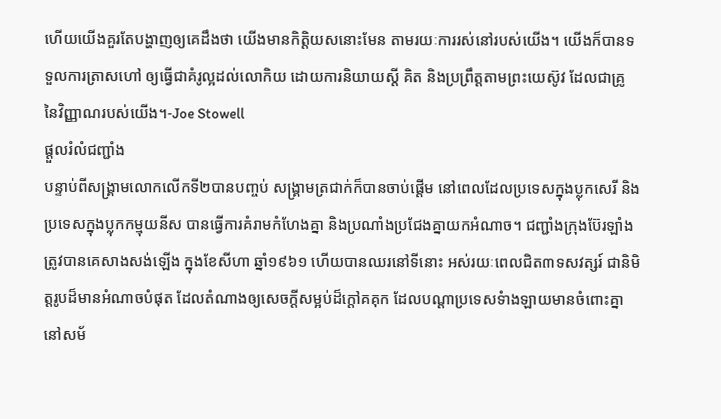ហើយយើងគួរតែបង្ហាញឲ្យគេដឹងថា យើងមានកិត្តិយសនោះមែន តាមរយៈការរស់នៅរបស់យើង។ យើងក៏បានទទួលការត្រាសហៅ ឲ្យធ្វើជាគំរូល្អដល់លោកិយ ដោយការនិយាយស្តី គិត និងប្រព្រឹត្តតាមព្រះយេស៊ូវ ដែលជាគ្រូ នៃវិញ្ញាណរបស់យើង។-Joe Stowell
ផ្តួលរំលំជញ្ជាំង
បន្ទាប់ពីសង្រ្គាមលោកលើកទី២បានបញ្ចប់ សង្រ្គាមត្រជាក់ក៏បានចាប់ផ្តើម នៅពេលដែលប្រទេសក្នុងប្លុកសេរី និងប្រទេសក្នុងប្លុកកម្មុយនីស បានធ្វើការគំរាមកំហែងគ្នា និងប្រណាំងប្រជែងគ្នាយកអំណាច។ ជញ្ជាំងក្រុងប៊ែរឡាំង ត្រូវបានគេសាងសង់ឡើង ក្នុងខែសីហា ឆ្នាំ១៩៦១ ហើយបានឈរនៅទីនោះ អស់រយៈពេលជិត៣ទសវត្សរ៍ ជានិមិត្តរូបដ៏មានអំណាចបំផុត ដែលតំណាងឲ្យសេចក្តីសម្អប់ដ៏ក្តៅគគុក ដែលបណ្តាប្រទេសទំាងឡាយមានចំពោះគ្នា នៅសម័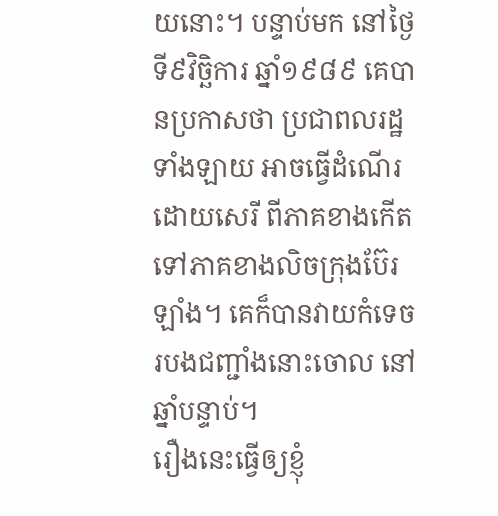យនោះ។ បន្ទាប់មក នៅថ្ងៃទី៩វិច្ឆិការ ឆ្នាំ១៩៨៩ គេបានប្រកាសថា ប្រជាពលរដ្ឋទាំងឡាយ អាចធ្វើដំណើរដោយសេរី ពីភាគខាងកើត ទៅភាគខាងលិចក្រុងប៊ែរឡាំង។ គេក៏បានវាយកំទេចរបងជញ្ជាំងនោះចោល នៅឆ្នាំបន្ទាប់។
រឿងនេះធ្វើឲ្យខ្ញុំ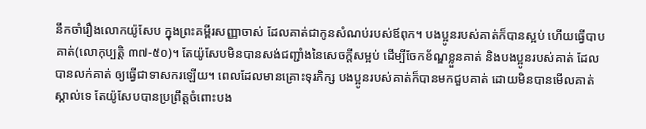នឹកចាំរឿងលោកយ៉ូសែប ក្នុងព្រះគម្ពីរសញ្ញាចាស់ ដែលគាត់ជាកូនសំណប់របស់ឪពុក។ បងប្អូនរបស់គាត់ក៏បានស្អប់ ហើយធ្វើបាបគាត់(លោកុប្បត្តិ ៣៧-៥០)។ តែយ៉ូសែបមិនបានសង់ជញ្ជាំងនៃសេចក្តីសម្អប់ ដើម្បីចែកខ័ណ្ឌខ្លួនគាត់ និងបងប្អូនរបស់គាត់ ដែលបានលក់គាត់ ឲ្យធ្វើជាទាសករឡើយ។ ពេលដែលមានគ្រោះទុរភិក្ស បងប្អូនរបស់គាត់ក៏បានមកជួបគាត់ ដោយមិនបានមើលគាត់ស្គាល់ទេ តែយ៉ូសែបបានប្រព្រឹត្តចំពោះបង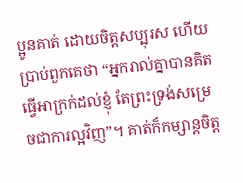ប្អូនគាត់ ដោយចិត្តសប្បុរស ហើយប្រាប់ពួកគេថា “អ្នករាល់គ្នាបានគិតធ្វើអាក្រក់ដល់ខ្ញុំ តែព្រះទ្រង់សម្រេចជាការល្អវិញ”។ គាត់ក៏កម្សាន្តចិត្ត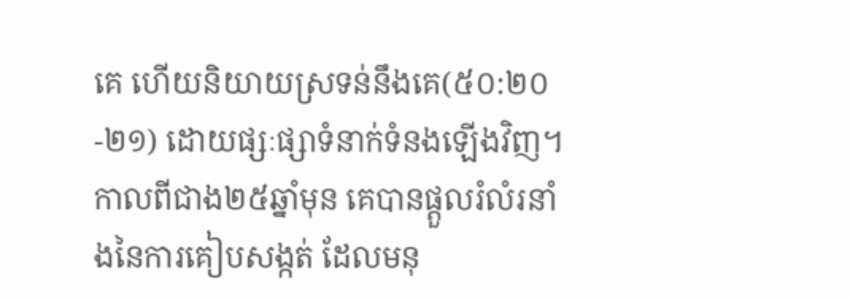គេ ហើយនិយាយស្រទន់នឹងគេ(៥០:២០-២១) ដោយផ្សៈផ្សាទំនាក់ទំនងឡើងវិញ។
កាលពីជាង២៥ឆ្នាំមុន គេបានផ្តួលរំលំរនាំងនៃការគៀបសង្កត់ ដែលមនុ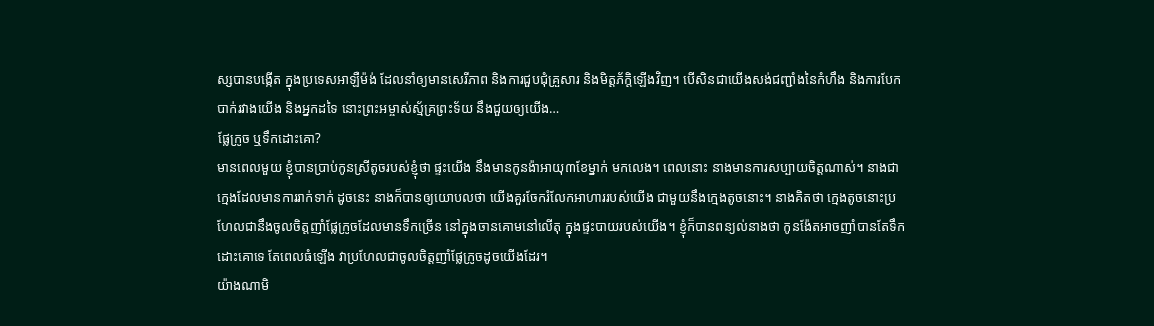ស្សបានបង្កើត ក្នុងប្រទេសអាឡឺម៉ង់ ដែលនាំឲ្យមានសេរីភាព និងការជួបជុំគ្រួសារ និងមិត្តភ័ក្តិឡើងវិញ។ បើសិនជាយើងសង់ជញ្ជាំងនៃកំហឹង និងការបែកបាក់រវាងយើង និងអ្នកដទៃ នោះព្រះអម្ចាស់ស្ម័គ្រព្រះទ័យ នឹងជួយឲ្យយើង…
ផ្លែក្រូច ឬទឹកដោះគោ?
មានពេលមួយ ខ្ញុំបានប្រាប់កូនស្រីតូចរបស់ខ្ញុំថា ផ្ទះយើង នឹងមានកូនង៉ាអាយុ៣ខែម្នាក់ មកលេង។ ពេលនោះ នាងមានការសប្បាយចិត្តណាស់។ នាងជាក្មេងដែលមានការរាក់ទាក់ ដូចនេះ នាងក៏បានឲ្យយោបលថា យើងគួរចែករំលែកអាហាររបស់យើង ជាមួយនឹងក្មេងតូចនោះ។ នាងគិតថា ក្មេងតូចនោះប្រហែលជានឹងចូលចិត្តញាំផ្លែកូ្រចដែលមានទឹកច្រើន នៅក្នុងចានគោមនៅលើតុ ក្នុងផ្ទះបាយរបស់យើង។ ខ្ញុំក៏បានពន្យល់នាងថា កូនង៉ែតអាចញាំបានតែទឹកដោះគោទេ តែពេលធំឡើង វាប្រហែលជាចូលចិត្តញាំផ្លែក្រូចដូចយើងដែរ។
យ៉ាងណាមិ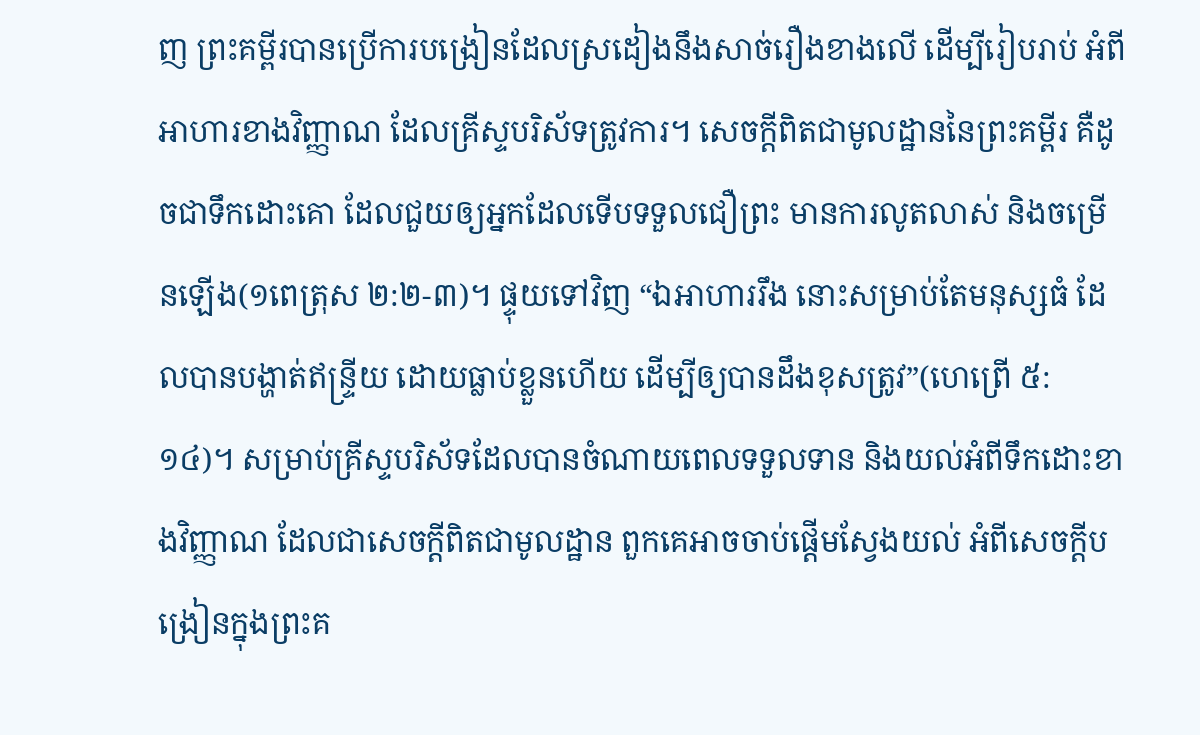ញ ព្រះគម្ពីរបានប្រើការបង្រៀនដែលស្រដៀងនឹងសាច់រឿងខាងលើ ដើម្បីរៀបរាប់ អំពីអាហារខាងវិញ្ញាណ ដែលគ្រីស្ទបរិស័ទត្រូវការ។ សេចក្តីពិតជាមូលដ្ឋាននៃព្រះគម្ពីរ គឺដូចជាទឹកដោះគោ ដែលជួយឲ្យអ្នកដែលទើបទទួលជឿព្រះ មានការលូតលាស់ និងចម្រើនឡើង(១ពេត្រុស ២:២-៣)។ ផ្ទុយទៅវិញ “ឯអាហាររឹង នោះសម្រាប់តែមនុស្សធំ ដែលបានបង្ហាត់ឥន្ទ្រីយ ដោយធ្លាប់ខ្លួនហើយ ដើម្បីឲ្យបានដឹងខុសត្រូវ”(ហេព្រើ ៥:១៤)។ សម្រាប់គ្រីស្ទបរិស័ទដែលបានចំណាយពេលទទួលទាន និងយល់អំពីទឹកដោះខាងវិញ្ញាណ ដែលជាសេចក្តីពិតជាមូលដ្ឋាន ពួកគេអាចចាប់ផ្តើមស្វែងយល់ អំពីសេចក្តីបង្រៀនក្នុងព្រះគ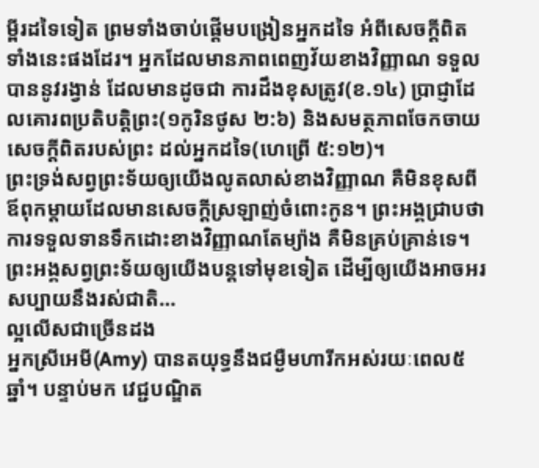ម្ពីរដទៃទៀត ព្រមទាំងចាប់ផ្តើមបង្រៀនអ្នកដទៃ អំពីសេចក្តីពិតទាំងនេះផងដែរ។ អ្នកដែលមានភាពពេញវ័យខាងវិញ្ញាណ ទទួលបាននូវរង្វាន់ ដែលមានដូចជា ការដឹងខុសត្រូវ(ខ.១៤) ប្រាជ្ញាដែលគោរពប្រតិបត្តិព្រះ(១កូរិនថូស ២:៦) និងសមត្ថភាពចែកចាយសេចក្តីពិតរបស់ព្រះ ដល់អ្នកដទៃ(ហេព្រើ ៥:១២)។
ព្រះទ្រង់សព្វព្រះទ័យឲ្យយើងលូតលាស់ខាងវិញ្ញាណ គឺមិនខុសពីឪពុកម្តាយដែលមានសេចក្តីស្រឡាញ់ចំពោះកូន។ ព្រះអង្គជ្រាបថា ការទទួលទានទឹកដោះខាងវិញ្ញាណតែម្យ៉ាង គឺមិនគ្រប់គ្រាន់ទេ។ ព្រះអង្គសព្វព្រះទ័យឲ្យយើងបន្តទៅមុខទៀត ដើម្បីឲ្យយើងអាចអរសប្បាយនឹងរស់ជាតិ…
ល្អលើសជាច្រើនដង
អ្នកស្រីអេមី(Amy) បានតយុទ្ធនឹងជម្ងឺមហារីកអស់រយៈពេល៥ឆ្នាំ។ បន្ទាប់មក វេជ្ជបណ្ឌិត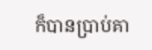ក៏បានប្រាប់គា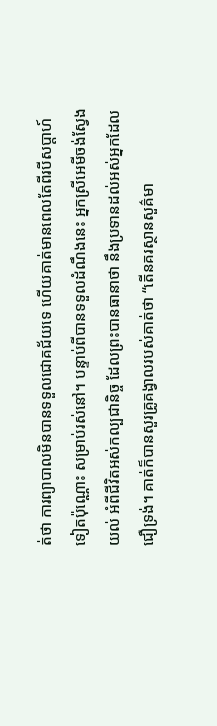ត់ថា ការព្យាបាលមិនបានទទួលជោគជ័យទេ ហើយគាត់មានពេលតែពីរបីសប្តាហ៍ទៀតប៉ុណ្ណោះ សម្រាប់រស់នៅ។ បន្ទាប់ពីបានទទួលដំណឹងនេះ អ្នកស្រីអេមីចង់ស្វែងយល់ អំពីជីវិតអស់កល្បជានិច្ច ដែលព្រះបានធានាថា នឹងប្រទានដល់អស់អ្នកដែលជឿទ្រង់។ គាត់ក៏បានសួរគ្រូគង្វាលរបស់គាត់ថា “តើនគរស្ថានសួគ៌មា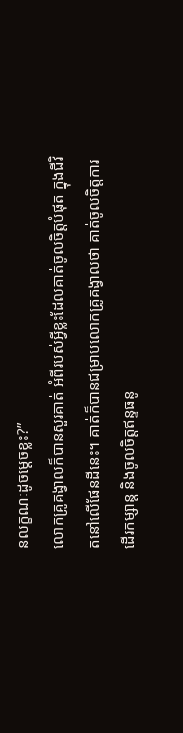នលក្ខណៈដូចម្តេចខ្លះ?”
លោកគ្រូគង្វាលក៏បានសួរគាត់ អំពីរបស់អ្វីខ្លះដែលគាត់ចូលចិត្តបំផុត ក្នុងជីវិតនៅលើផែនដីនេះ។ គាត់ក៏បានជម្រាបលោកគ្រូគង្វាលថា គាត់ចូលចិត្តការដើរកម្សាន្ត និងចូលចិត្តឥន្ទធនូ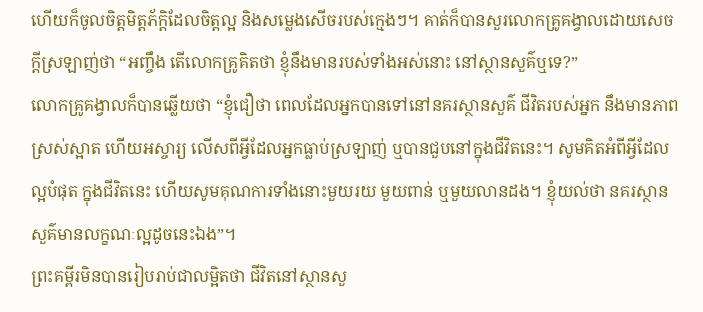ហើយក៏ចូលចិត្តមិត្តភ័ក្តិដែលចិត្តល្អ និងសម្លេងសើចរបស់ក្មេងៗ។ គាត់ក៏បានសួរលោកគ្រូគង្វាលដោយសេចក្តីស្រឡាញ់ថា “អញ្ចឹង តើលោកគ្រូគិតថា ខ្ញុំនឹងមានរបស់ទាំងអស់នោះ នៅស្ថានសួគ៌ឬទេ?”
លោកគ្រូគង្វាលក៏បានឆ្លើយថា “ខ្ញុំជឿថា ពេលដែលអ្នកបានទៅនៅនគរស្ថានសួគ៌ ជីវិតរបស់អ្នក នឹងមានភាពស្រស់ស្អាត ហើយអស្ចារ្យ លើសពីអ្វីដែលអ្នកធ្លាប់ស្រឡាញ់ ឬបានជួបនៅក្នុងជីវិតនេះ។ សូមគិតអំពីអ្វីដែលល្អបំផុត ក្នុងជីវិតនេះ ហើយសូមគុណការទាំងនោះមួយរយ មួយពាន់ ឬមួយលានដង។ ខ្ញុំយល់ថា នគរស្ថានសួគ៌មានលក្ខណៈល្អដូចនេះឯង”។
ព្រះគម្ពីរមិនបានរៀបរាប់ជាលម្អិតថា ជីវិតនៅស្ថានសួ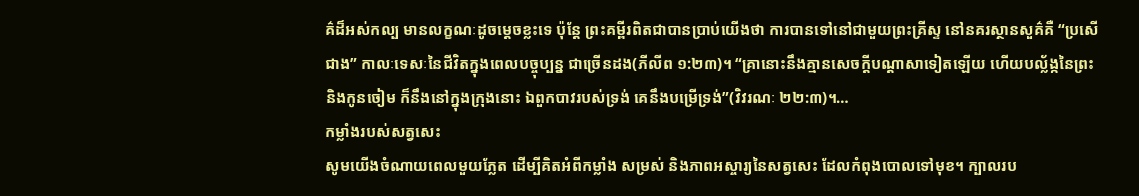គ៌ដ៏អស់កល្ប មានលក្ខណៈដូចម្តេចខ្លះទេ ប៉ុន្តែ ព្រះគម្ពីរពិតជាបានប្រាប់យើងថា ការបានទៅនៅជាមួយព្រះគ្រីស្ទ នៅនគរស្ថានសួគ៌គឺ “ប្រសើជាង” កាលៈទេសៈនៃជីវិតក្នុងពេលបច្ចុប្បន្ន ជាច្រើនដង(ភីលីព ១:២៣)។ “គ្រានោះនឹងគ្មានសេចក្តីបណ្តាសាទៀតឡើយ ហើយបល្ល័ង្កនៃព្រះ និងកូនចៀម ក៏នឹងនៅក្នុងក្រុងនោះ ឯពួកបាវរបស់ទ្រង់ គេនឹងបម្រើទ្រង់”(វិវរណៈ ២២:៣)។…
កម្លាំងរបស់សត្វសេះ
សូមយើងចំណាយពេលមួយភ្លែត ដើម្បីគិតអំពីកម្លាំង សម្រស់ និងភាពអស្ចារ្យនៃសត្វសេះ ដែលកំពុងបោលទៅមុខ។ ក្បាលរប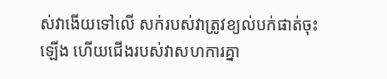ស់វាងើយទៅលើ សក់របស់វាត្រូវខ្យល់បក់ផាត់ចុះឡើង ហើយជើងរបស់វាសហការគ្នា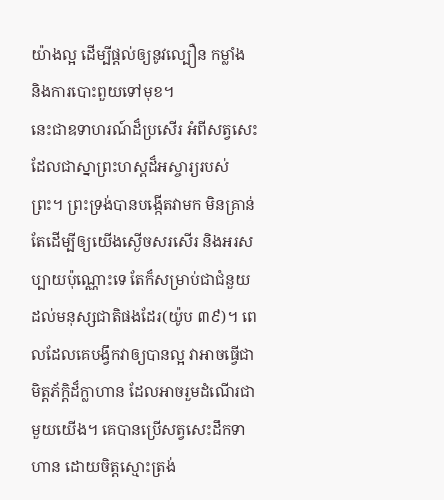យ៉ាងល្អ ដើម្បីផ្តល់ឲ្យនូវល្បឿន កម្លាំង និងការបោះពួយទៅមុខ។
នេះជាឧទាហរណ៍ដ៏ប្រសើរ អំពីសត្វសេះ ដែលជាស្នាព្រះហស្តដ៏អស្ចារ្យរបស់ព្រះ។ ព្រះទ្រង់បានបង្កើតវាមក មិនគ្រាន់តែដើម្បីឲ្យយើងស្ងើចសរសើរ និងអរសប្បាយប៉ុណ្ណោះទេ តែក៏សម្រាប់ជាជំនួយដល់មនុស្សជាតិផងដែរ(យ៉ូប ៣៩)។ ពេលដែលគេបង្វឹកវាឲ្យបានល្អ វាអាចធ្វើជាមិត្តភ័ក្តិដ៏ក្លាហាន ដែលអាចរួមដំណើរជាមួយយើង។ គេបានប្រើសត្វសេះដឹកទាហាន ដោយចិត្តស្មោះត្រង់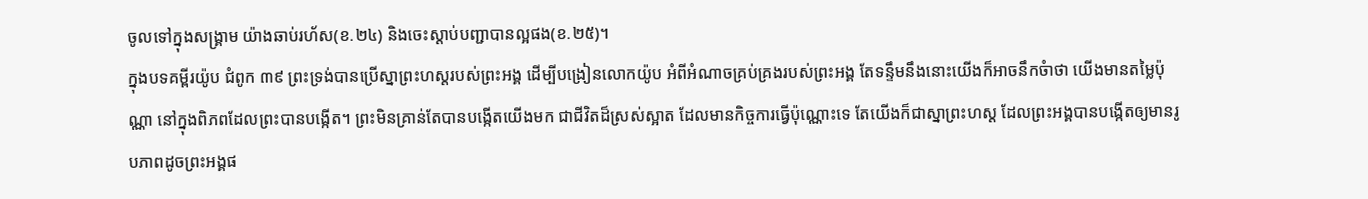ចូលទៅក្នុងសង្រ្គាម យ៉ាងឆាប់រហ័ស(ខ.២៤) និងចេះស្តាប់បញ្ជាបានល្អផង(ខ.២៥)។
ក្នុងបទគម្ពីរយ៉ូប ជំពូក ៣៩ ព្រះទ្រង់បានប្រើស្នាព្រះហស្តរបស់ព្រះអង្គ ដើម្បីបង្រៀនលោកយ៉ូប អំពីអំណាចគ្រប់គ្រងរបស់ព្រះអង្គ តែទន្ទឹមនឹងនោះយើងក៏អាចនឹកចំាថា យើងមានតម្លៃប៉ុណ្ណា នៅក្នុងពិភពដែលព្រះបានបង្កើត។ ព្រះមិនគ្រាន់តែបានបង្កើតយើងមក ជាជីវិតដ៏ស្រស់ស្អាត ដែលមានកិច្ចការធ្វើប៉ុណ្ណោះទេ តែយើងក៏ជាស្នាព្រះហស្ត ដែលព្រះអង្គបានបង្កើតឲ្យមានរូបភាពដូចព្រះអង្គផ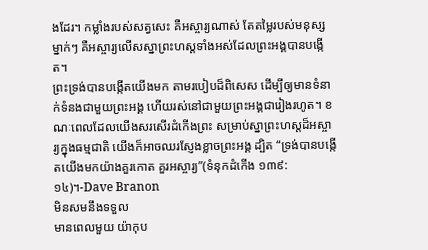ងដែរ។ កម្លាំងរបស់សត្វសេះ គឺអស្ចារ្យណាស់ តែតម្លៃរបស់មនុស្សម្នាក់ៗ គឺអស្ចារ្យលើសស្នាព្រះហស្តទាំងអស់ដែលព្រះអង្គបានបង្កើត។
ព្រះទ្រង់បានបង្កើតយើងមក តាមរបៀបដ៏ពិសេស ដើម្បីឲ្យមានទំនាក់ទំនងជាមួយព្រះអង្គ ហើយរស់នៅជាមួយព្រះអង្គជារៀងរហូត។ ខណៈពេលដែលយើងសរសើរដំកើងព្រះ សម្រាប់ស្នាព្រះហស្តដ៏អស្ចារ្យក្នុងធម្មជាតិ យើងក៏អាចឈរស្ញែងខ្លាចព្រះអង្គ ដ្បិត “ទ្រង់បានបង្កើតយើងមកយ៉ាងគួរកោត គួរអស្ចារ្យ”(ទំនុកដំកើង ១៣៩:១៤)។-Dave Branon
មិនសមនឹងទទួល
មានពេលមួយ យ៉ាកុប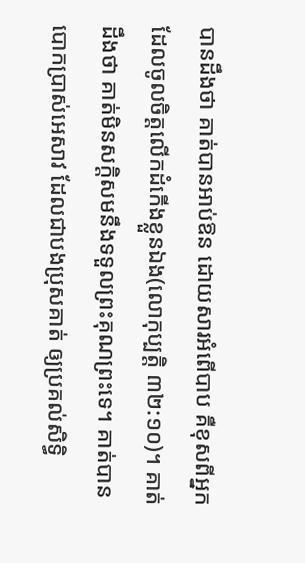បានដឹងថា គាត់បានអាប់ឱន ដោយសារអំពើបាប គឺខុសពីអ្នកដែលចូលចិត្តលើកដំកើងខ្លួនឯង(លោកុប្បត្តិ ៣២:១០)។ គាត់ដឹងថា គាត់មិនសក្តិសមនឹងទទួលព្រះគុណព្រះទេ។ គាត់បានបោកប្រាស់អេសាវ ដែលជាបងប្រុសគាត់ ឲ្យប្រគល់សិទ្ធិ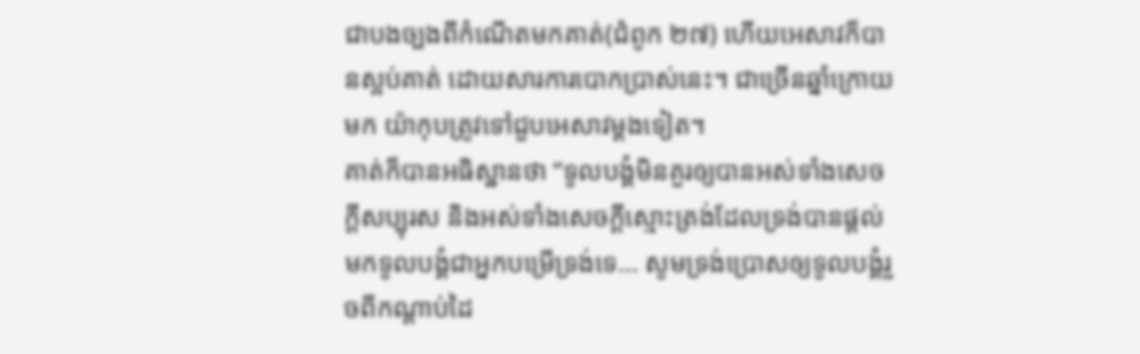ជាបងច្បងពីកំណើតមកគាត់(ជំពូក ២៧) ហើយអេសាវក៏បានស្អប់គាត់ ដោយសារការបោកប្រាស់នេះ។ ជាច្រើនឆ្នាំក្រោយមក យ៉ាកុបត្រូវទៅជួបអេសាវម្តងទៀត។
គាត់ក៏បានអធិស្ឋានថា “ទូលបង្គំមិនគួរឲ្យបានអស់ទាំងសេចក្តីសប្បុរស និងអស់ទាំងសេចក្តីស្មោះត្រង់ដែលទ្រង់បានផ្តល់មកទូលបង្គំជាអ្នកបម្រើទ្រង់ទេ… សូមទ្រង់ប្រោសឲ្យទូលបង្គំរួចពីកណ្តាប់ដៃ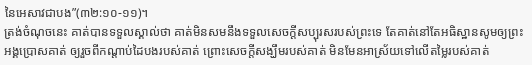នៃអេសាវជាបង”(៣២:១០-១១)។
ត្រង់ចំណុចនេះ គាត់បានទទួលស្គាល់ថា គាត់មិនសមនឹងទទួលសេចក្តីសប្បុរសរបស់ព្រះទេ តែគាត់នៅតែអធិស្ឋានសូមឲ្យព្រះអង្គប្រោសគាត់ ឲ្យរួចពីកណ្តាប់ដៃបងរបស់គាត់ ព្រោះសេចក្តីសង្ឃឹមរបស់គាត់ មិនមែនអាស្រ័យទៅលើតម្លៃរបស់គាត់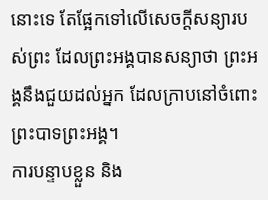នោះទេ តែផ្អែកទៅលើសេចក្តីសន្យារបស់ព្រះ ដែលព្រះអង្គបានសន្យាថា ព្រះអង្គនឹងជួយដល់អ្នក ដែលក្រាបនៅចំពោះព្រះបាទព្រះអង្គ។
ការបន្ទាបខ្លួន និង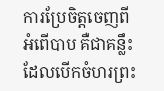ការប្រែចិត្តចេញពីអំពើបាប គឺជាគន្លឹះដែលបើកចំហរព្រះ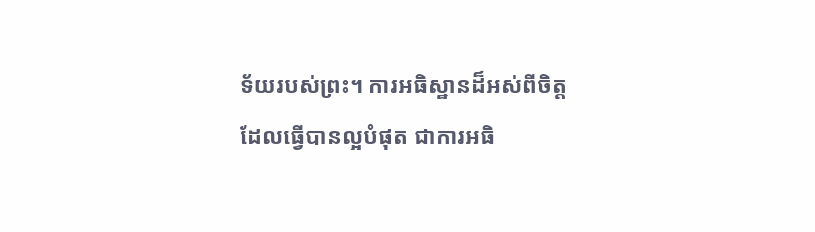ទ័យរបស់ព្រះ។ ការអធិស្ឋានដ៏អស់ពីចិត្ត ដែលធ្វើបានល្អបំផុត ជាការអធិ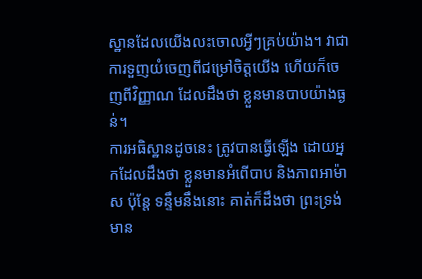ស្ឋានដែលយើងលះចោលអ្វីៗគ្រប់យ៉ាង។ វាជាការទួញយំចេញពីជម្រៅចិត្តយើង ហើយក៏ចេញពីវិញ្ញាណ ដែលដឹងថា ខ្លួនមានបាបយ៉ាងធ្ងន់។
ការអធិស្ឋានដូចនេះ ត្រូវបានធ្វើឡើង ដោយអ្នកដែលដឹងថា ខ្លួនមានអំពើបាប និងភាពអាម៉ាស ប៉ុន្តែ ទន្ទឹមនឹងនោះ គាត់ក៏ដឹងថា ព្រះទ្រង់មាន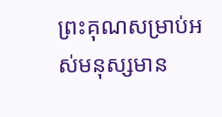ព្រះគុណសម្រាប់អស់មនុស្សមាន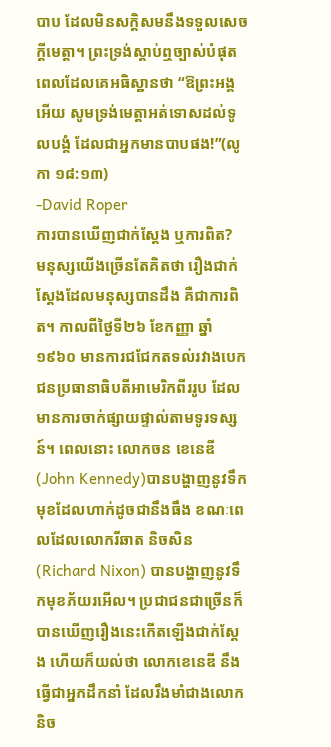បាប ដែលមិនសក្តិសមនឹងទទួលសេចក្តីមេត្តា។ ព្រះទ្រង់ស្តាប់ឮច្បាស់បំផុត ពេលដែលគេអធិស្ឋានថា “ឱព្រះអង្គអើយ សូមទ្រង់មេត្តាអត់ទោសដល់ទូលបង្គំ ដែលជាអ្នកមានបាបផង!”(លូកា ១៨:១៣)
-David Roper
ការបានឃើញជាក់ស្តែង ឬការពិត?
មនុស្សយើងច្រើនតែគិតថា រឿងជាក់ស្តែងដែលមនុស្សបានដឹង គឺជាការពិត។ កាលពីថ្ងៃទី២៦ ខែកញ្ញា ឆ្នាំ១៩៦០ មានការជជែកតទល់រវាងបេកជនប្រធានាធិបតីអាមេរិកពីររូប ដែលមានការចាក់ផ្សាយផ្ទាល់តាមទូរទស្សន៍។ ពេលនោះ លោកចន ខេនេឌី(John Kennedy)បានបង្ហាញនូវទឹកមុខដែលហាក់ដូចជានឹងធឹង ខណៈពេលដែលលោករីឆាត និចសិន(Richard Nixon) បានបង្ហាញនូវទឹកមុខភ័យរអើល។ ប្រជាជនជាច្រើនក៏បានឃើញរឿងនេះកើតឡើងជាក់ស្តែង ហើយក៏យល់ថា លោកខេនេឌី នឹងធ្វើជាអ្នកដឹកនាំ ដែលរឹងមាំជាងលោកនិច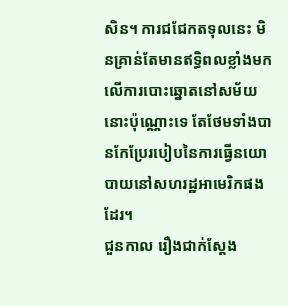សិន។ ការជជែកតទុលនេះ មិនគ្រាន់តែមានឥទ្ធិពលខ្លាំងមកលើការបោះឆ្នោតនៅសម័យនោះប៉ុណ្ណោះទេ តែថែមទាំងបានកែប្រែរបៀបនៃការធ្វើនយោបាយនៅសហរដ្ឋអាមេរិកផងដែរ។
ជួនកាល រឿងជាក់ស្តែង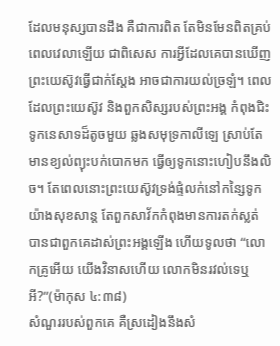ដែលមនុស្សបានដឹង គឺជាការពិត តែមិនមែនពិតគ្រប់ពេលវេលាឡើយ ជាពិសេស ការអ្វីដែលគេបានឃើញព្រះយេស៊ូវធ្វើជាក់ស្តែង អាចជាការយល់ច្រឡំ។ ពេលដែលព្រះយេស៊ូវ និងពួកសិស្សរបស់ព្រះអង្គ កំពុងជិះទូកនេសាទដ៏តូចមួយ ឆ្លងសមុទ្រកាលីឡេ ស្រាប់តែមានខ្យល់ព្យុះបក់បោកមក ធ្វើឲ្យទូកនោះហៀបនឹងលិច។ តែពេលនោះព្រះយេស៊ូវទ្រង់ផ្ទំលក់នៅកន្សៃទូក យ៉ាងសុខសាន្ត តែពួកសាវ័កកំពុងមានការតក់ស្លត់ បានជាពួកគេដាស់ព្រះអង្គឡើង ហើយទូលថា “លោកគ្រូអើយ យើងវិនាសហើយ លោកមិនរវល់ទេឬអី?”(ម៉ាកុស ៤:៣៨)
សំណួររបស់ពួកគេ គឺស្រដៀងនឹងសំ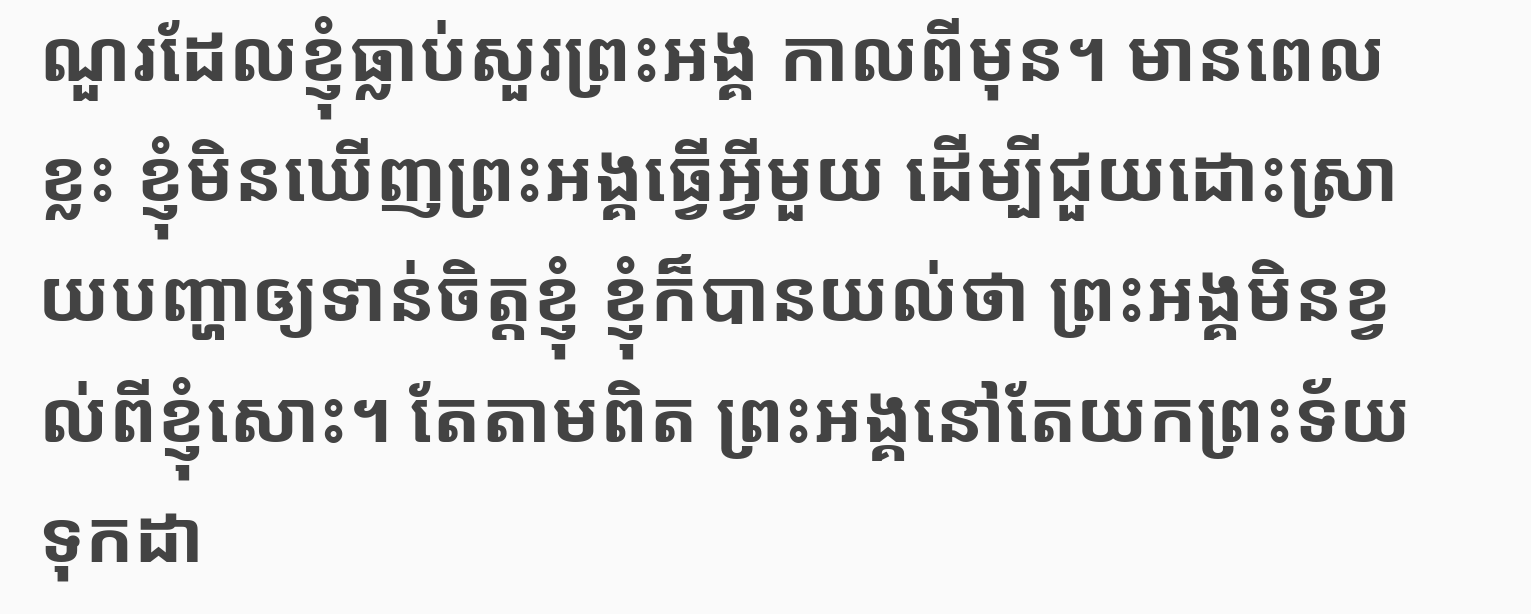ណួរដែលខ្ញុំធ្លាប់សួរព្រះអង្គ កាលពីមុន។ មានពេលខ្លះ ខ្ញុំមិនឃើញព្រះអង្គធ្វើអ្វីមួយ ដើម្បីជួយដោះស្រាយបញ្ហាឲ្យទាន់ចិត្តខ្ញុំ ខ្ញុំក៏បានយល់ថា ព្រះអង្គមិនខ្វល់ពីខ្ញុំសោះ។ តែតាមពិត ព្រះអង្គនៅតែយកព្រះទ័យទុកដា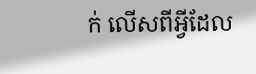ក់ លើសពីអ្វីដែល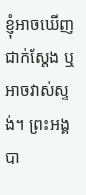ខ្ញុំអាចឃើញជាក់ស្តែង ឬអាចវាស់ស្ទង់។ ព្រះអង្គបា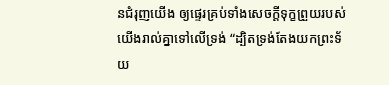នជំរុញយើង ឲ្យផ្ទេរគ្រប់ទាំងសេចក្តីទុក្ខព្រួយរបស់យើងរាល់គ្នាទៅលើទ្រង់ “ដ្បិតទ្រង់តែងយកព្រះទ័យ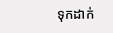ទុកដាក់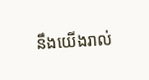នឹងយើងរាល់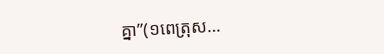គ្នា”(១ពេត្រុស…